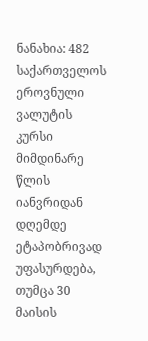ნანახია: 482
საქართველოს ეროვნული ვალუტის კურსი მიმდინარე წლის იანვრიდან დღემდე ეტაპობრივად უფასურდება, თუმცა 30 მაისის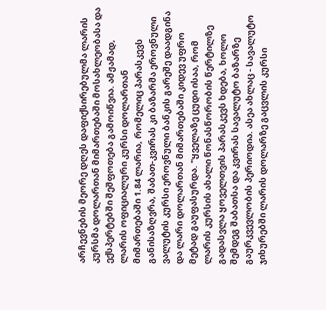არჩევნების მეორე დღეს დაფიქსირებულმა ლარის კურსმა დოლართან მიმართებაში მოსახლეობასა და ექსპერტებში შეშფოთება გამოიწვია. ამჟამად, ლარის ოფიციალური კურსი დოლართან მიმართებაში 1.84 ლარია, რომელიც პარასკევს განისაზღვრა, შაბათ-კვირას კი ბაზარმა ეროვნული ვალუტის კურსი ეროვნული ბანკის გარეშე დაადგინა და ლარი დოლართან მიმართებაში კიდევ უფრო მეტად გაუფასურდა. "ყველაზე ცუდი ისაა, რომ ლარის კურსის ახალი წონასწორობის წერტილზე გადასვლა ყოველთვის პარასკევს ხდება, ხოლო შემდეგ შაბათსა და კვირას სავალუტო ბაზარზე გაურკვევლობის პერიოდია. ასეა ახლაც - სავალუტო ჯიხურებში ლარის დოლარზე გაცვლის კურსი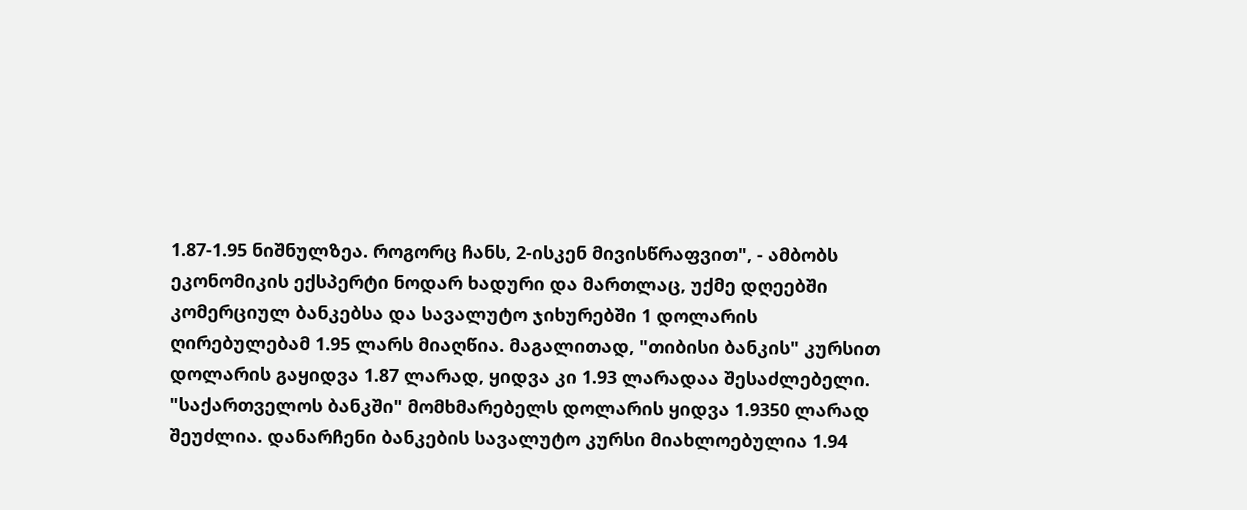1.87-1.95 ნიშნულზეა. როგორც ჩანს, 2-ისკენ მივისწრაფვით", - ამბობს ეკონომიკის ექსპერტი ნოდარ ხადური და მართლაც, უქმე დღეებში კომერციულ ბანკებსა და სავალუტო ჯიხურებში 1 დოლარის ღირებულებამ 1.95 ლარს მიაღწია. მაგალითად, "თიბისი ბანკის" კურსით დოლარის გაყიდვა 1.87 ლარად, ყიდვა კი 1.93 ლარადაა შესაძლებელი. "საქართველოს ბანკში" მომხმარებელს დოლარის ყიდვა 1.9350 ლარად შეუძლია. დანარჩენი ბანკების სავალუტო კურსი მიახლოებულია 1.94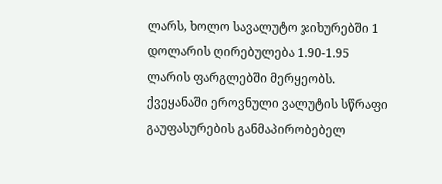ლარს, ხოლო სავალუტო ჯიხურებში 1 დოლარის ღირებულება 1.90-1.95 ლარის ფარგლებში მერყეობს. ქვეყანაში ეროვნული ვალუტის სწრაფი გაუფასურების განმაპირობებელ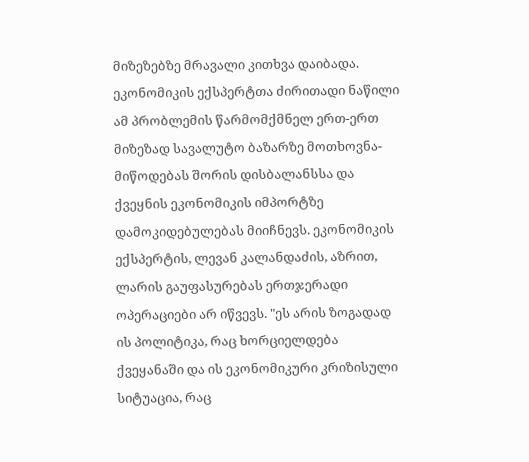მიზეზებზე მრავალი კითხვა დაიბადა. ეკონომიკის ექსპერტთა ძირითადი ნაწილი ამ პრობლემის წარმომქმნელ ერთ-ერთ მიზეზად სავალუტო ბაზარზე მოთხოვნა-მიწოდებას შორის დისბალანსსა და ქვეყნის ეკონომიკის იმპორტზე დამოკიდებულებას მიიჩნევს. ეკონომიკის ექსპერტის, ლევან კალანდაძის, აზრით, ლარის გაუფასურებას ერთჯერადი ოპერაციები არ იწვევს. "ეს არის ზოგადად ის პოლიტიკა, რაც ხორციელდება ქვეყანაში და ის ეკონომიკური კრიზისული სიტუაცია, რაც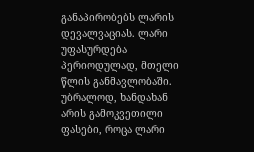განაპირობებს ლარის დევალვაციას. ლარი უფასურდება პერიოდულად, მთელი წლის განმავლობაში. უბრალოდ, ხანდახან არის გამოკვეთილი ფასები, როცა ლარი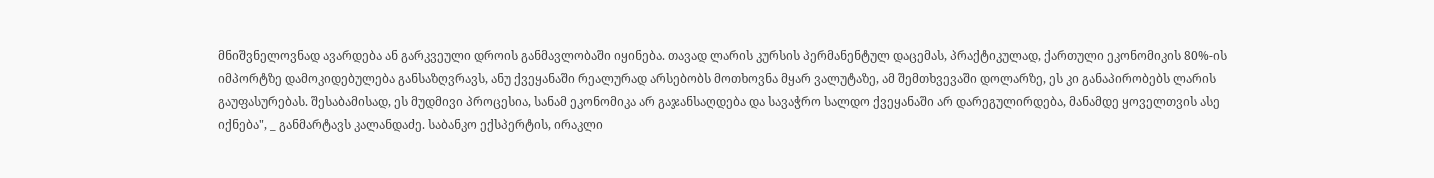მნიშვნელოვნად ავარდება ან გარკვეული დროის განმავლობაში იყინება. თავად ლარის კურსის პერმანენტულ დაცემას, პრაქტიკულად, ქართული ეკონომიკის 80%-ის იმპორტზე დამოკიდებულება განსაზღვრავს, ანუ ქვეყანაში რეალურად არსებობს მოთხოვნა მყარ ვალუტაზე, ამ შემთხვევაში დოლარზე, ეს კი განაპირობებს ლარის გაუფასურებას. შესაბამისად, ეს მუდმივი პროცესია, სანამ ეკონომიკა არ გაჯანსაღდება და სავაჭრო სალდო ქვეყანაში არ დარეგულირდება, მანამდე ყოველთვის ასე იქნება", _ განმარტავს კალანდაძე. საბანკო ექსპერტის, ირაკლი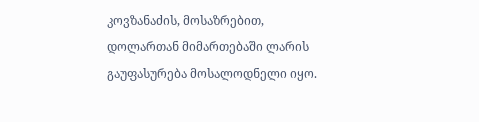კოვზანაძის, მოსაზრებით, დოლართან მიმართებაში ლარის გაუფასურება მოსალოდნელი იყო.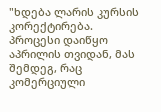"ხდება ლარის კურსის კორექტირება. პროცესი დაიწყო აპრილის თვიდან, მას შემდეგ, რაც კომერციული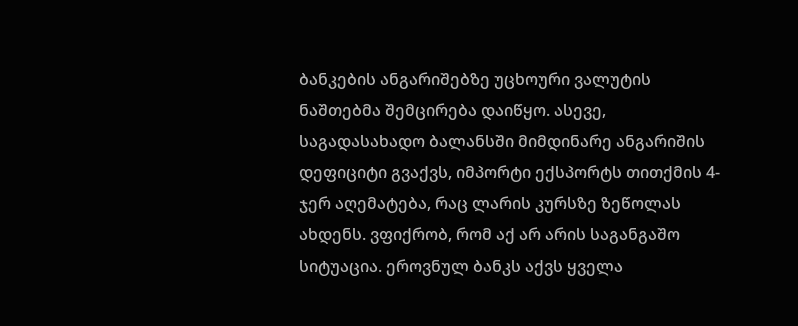ბანკების ანგარიშებზე უცხოური ვალუტის ნაშთებმა შემცირება დაიწყო. ასევე, საგადასახადო ბალანსში მიმდინარე ანგარიშის დეფიციტი გვაქვს, იმპორტი ექსპორტს თითქმის 4-ჯერ აღემატება, რაც ლარის კურსზე ზეწოლას ახდენს. ვფიქრობ, რომ აქ არ არის საგანგაშო სიტუაცია. ეროვნულ ბანკს აქვს ყველა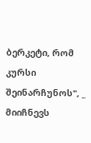ბერკეტი, რომ კურსი შეინარჩუნოს", _ მიიჩნევს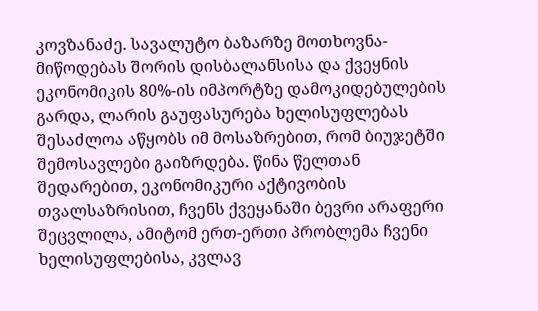კოვზანაძე. სავალუტო ბაზარზე მოთხოვნა-მიწოდებას შორის დისბალანსისა და ქვეყნის ეკონომიკის 80%-ის იმპორტზე დამოკიდებულების გარდა, ლარის გაუფასურება ხელისუფლებას შესაძლოა აწყობს იმ მოსაზრებით, რომ ბიუჯეტში შემოსავლები გაიზრდება. წინა წელთან შედარებით, ეკონომიკური აქტივობის თვალსაზრისით, ჩვენს ქვეყანაში ბევრი არაფერი შეცვლილა, ამიტომ ერთ-ერთი პრობლემა ჩვენი ხელისუფლებისა, კვლავ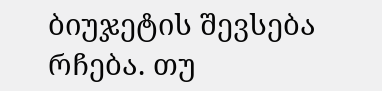ბიუჯეტის შევსება რჩება. თუ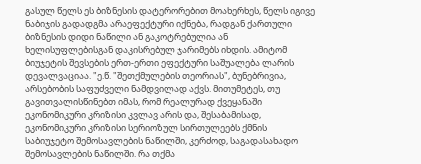გასულ წელს ეს ბიზნესის დატერორებით მოახერხეს, წელს იგივე ნაბიჯის გადადგმა არაეფექტური იქნება, რადგან ქართული ბიზნესის დიდი ნაწილი ან გაკოტრებულია ან ხელისუფლებისგან დაკისრებულ ჯარიმებს იხდის. ამიტომ ბიუჯეტის შევსების ერთ-ერთი ეფექტური საშუალება ლარის დევალვაციაა. "ე.წ. "შეთქმულების თეორიას", ბუნებრივია, არსებობის საფუძველი ნამდვილად აქვს. მითუმეტეს, თუ გავითვალისწინებთ იმას, რომ რეალურად ქვეყანაში ეკონომიკური კრიზისი კვლავ არის და, შესაბამისად, ეკონომიკური კრიზისი სერიოზულ სირთულეებს ქმნის საბიუჯეტო შემოსავლების ნაწილში, კერძოდ, საგადასახადო შემოსავლების ნაწილში. რა თქმა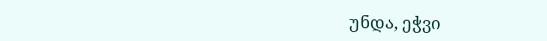უნდა, ეჭვი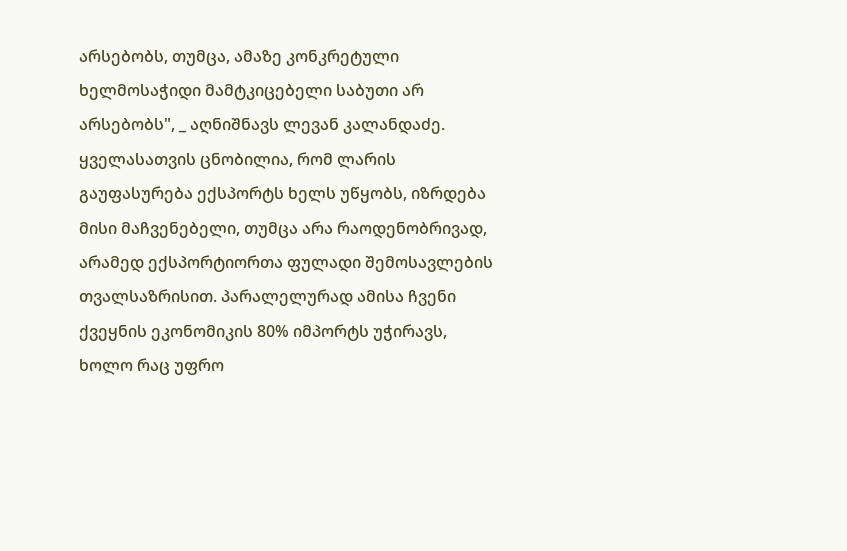არსებობს, თუმცა, ამაზე კონკრეტული ხელმოსაჭიდი მამტკიცებელი საბუთი არ არსებობს", _ აღნიშნავს ლევან კალანდაძე. ყველასათვის ცნობილია, რომ ლარის გაუფასურება ექსპორტს ხელს უწყობს, იზრდება მისი მაჩვენებელი, თუმცა არა რაოდენობრივად, არამედ ექსპორტიორთა ფულადი შემოსავლების თვალსაზრისით. პარალელურად ამისა ჩვენი ქვეყნის ეკონომიკის 80% იმპორტს უჭირავს, ხოლო რაც უფრო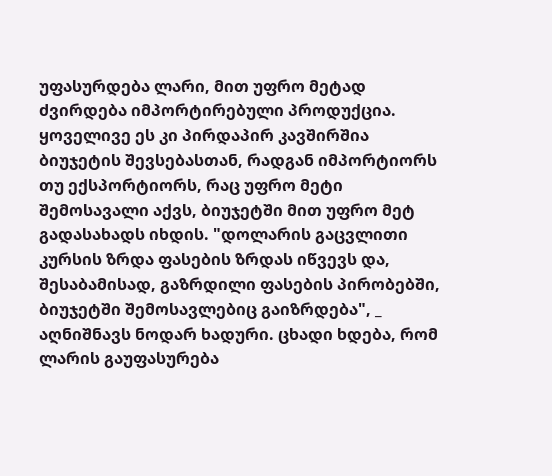უფასურდება ლარი, მით უფრო მეტად ძვირდება იმპორტირებული პროდუქცია. ყოველივე ეს კი პირდაპირ კავშირშია ბიუჯეტის შევსებასთან, რადგან იმპორტიორს თუ ექსპორტიორს, რაც უფრო მეტი შემოსავალი აქვს, ბიუჯეტში მით უფრო მეტ გადასახადს იხდის. "დოლარის გაცვლითი კურსის ზრდა ფასების ზრდას იწვევს და, შესაბამისად, გაზრდილი ფასების პირობებში, ბიუჯეტში შემოსავლებიც გაიზრდება", _ აღნიშნავს ნოდარ ხადური. ცხადი ხდება, რომ ლარის გაუფასურება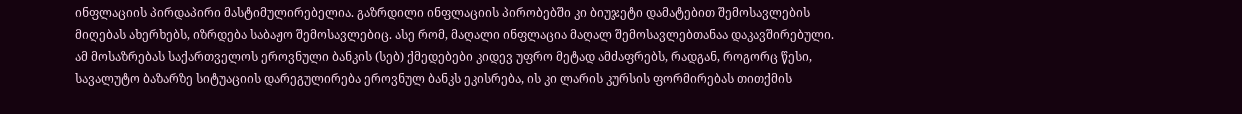ინფლაციის პირდაპირი მასტიმულირებელია. გაზრდილი ინფლაციის პირობებში კი ბიუჯეტი დამატებით შემოსავლების მიღებას ახერხებს, იზრდება საბაჟო შემოსავლებიც. ასე რომ, მაღალი ინფლაცია მაღალ შემოსავლებთანაა დაკავშირებული. ამ მოსაზრებას საქართველოს ეროვნული ბანკის (სებ) ქმედებები კიდევ უფრო მეტად ამძაფრებს, რადგან, როგორც წესი, სავალუტო ბაზარზე სიტუაციის დარეგულირება ეროვნულ ბანკს ეკისრება, ის კი ლარის კურსის ფორმირებას თითქმის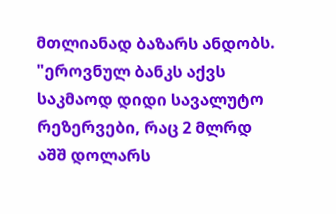მთლიანად ბაზარს ანდობს. "ეროვნულ ბანკს აქვს საკმაოდ დიდი სავალუტო რეზერვები, რაც 2 მლრდ აშშ დოლარს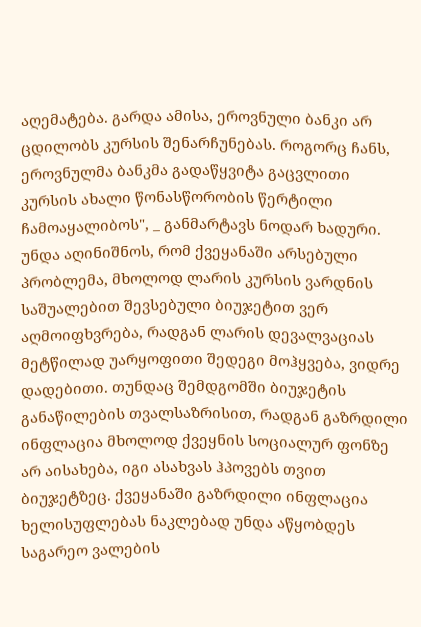აღემატება. გარდა ამისა, ეროვნული ბანკი არ ცდილობს კურსის შენარჩუნებას. როგორც ჩანს, ეროვნულმა ბანკმა გადაწყვიტა გაცვლითი კურსის ახალი წონასწორობის წერტილი ჩამოაყალიბოს", _ განმარტავს ნოდარ ხადური. უნდა აღინიშნოს, რომ ქვეყანაში არსებული პრობლემა, მხოლოდ ლარის კურსის ვარდნის საშუალებით შევსებული ბიუჯეტით ვერ აღმოიფხვრება, რადგან ლარის დევალვაციას მეტწილად უარყოფითი შედეგი მოჰყვება, ვიდრე დადებითი. თუნდაც შემდგომში ბიუჯეტის განაწილების თვალსაზრისით, რადგან გაზრდილი ინფლაცია მხოლოდ ქვეყნის სოციალურ ფონზე არ აისახება, იგი ასახვას ჰპოვებს თვით ბიუჯეტზეც. ქვეყანაში გაზრდილი ინფლაცია ხელისუფლებას ნაკლებად უნდა აწყობდეს საგარეო ვალების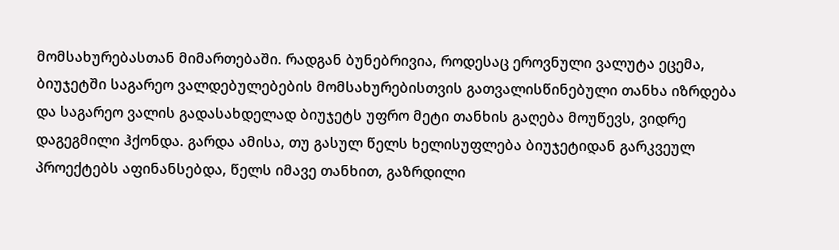მომსახურებასთან მიმართებაში. რადგან ბუნებრივია, როდესაც ეროვნული ვალუტა ეცემა, ბიუჯეტში საგარეო ვალდებულებების მომსახურებისთვის გათვალისწინებული თანხა იზრდება და საგარეო ვალის გადასახდელად ბიუჯეტს უფრო მეტი თანხის გაღება მოუწევს, ვიდრე დაგეგმილი ჰქონდა. გარდა ამისა, თუ გასულ წელს ხელისუფლება ბიუჯეტიდან გარკვეულ პროექტებს აფინანსებდა, წელს იმავე თანხით, გაზრდილი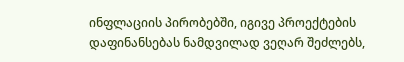ინფლაციის პირობებში, იგივე პროექტების დაფინანსებას ნამდვილად ვეღარ შეძლებს,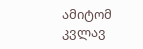ამიტომ კვლავ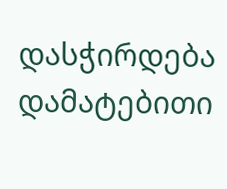დასჭირდება დამატებითი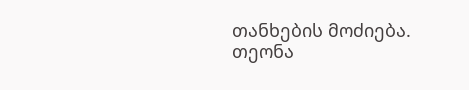თანხების მოძიება.
თეონა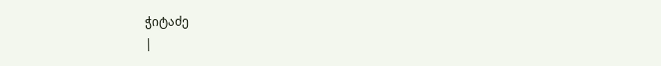ჭიტაძე
|